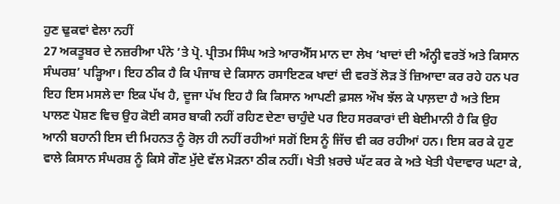ਹੁਣ ਢੁਕਵਾਂ ਵੇਲਾ ਨਹੀਂ
27 ਅਕਤੂਬਰ ਦੇ ਨਜ਼ਰੀਆ ਪੰਨੇ ’ਤੇ ਪ੍ਰੋ. ਪ੍ਰੀਤਮ ਸਿੰਘ ਅਤੇ ਆਰਐੱਸ ਮਾਨ ਦਾ ਲੇਖ ‘ਖਾਦਾਂ ਦੀ ਅੰਨ੍ਹੀ ਵਰਤੋਂ ਅਤੇ ਕਿਸਾਨ ਸੰਘਰਸ਼’ ਪੜ੍ਹਿਆ। ਇਹ ਠੀਕ ਹੈ ਕਿ ਪੰਜਾਬ ਦੇ ਕਿਸਾਨ ਰਸਾਇਣਕ ਖਾਦਾਂ ਦੀ ਵਰਤੋਂ ਲੋੜ ਤੋਂ ਜ਼ਿਆਦਾ ਕਰ ਰਹੇ ਹਨ ਪਰ ਇਹ ਇਸ ਮਸਲੇ ਦਾ ਇਕ ਪੱਖ ਹੈ, ਦੂਜਾ ਪੱਖ ਇਹ ਹੈ ਕਿ ਕਿਸਾਨ ਆਪਣੀ ਫ਼ਸਲ ਔਖ ਝੱਲ ਕੇ ਪਾਲ਼ਦਾ ਹੈ ਅਤੇ ਇਸ ਪਾਲਣ ਪੋਸ਼ਣ ਵਿਚ ਉਹ ਕੋਈ ਕਸਰ ਬਾਕੀ ਨਹੀਂ ਰਹਿਣ ਦੇਣਾ ਚਾਹੁੰਦੇ ਪਰ ਇਹ ਸਰਕਾਰਾਂ ਦੀ ਬੇਈਮਾਨੀ ਹੈ ਕਿ ਉਹ ਆਨੀ ਬਹਾਨੀ ਇਸ ਦੀ ਮਿਹਨਤ ਨੂੰ ਰੋਲ਼ ਹੀ ਨਹੀਂ ਰਹੀਆਂ ਸਗੋਂ ਇਸ ਨੂੰ ਜਿੱਚ ਵੀ ਕਰ ਰਹੀਆਂ ਹਨ। ਇਸ ਕਰ ਕੇ ਹੁਣ ਵਾਲੇ ਕਿਸਾਨ ਸੰਘਰਸ਼ ਨੂੰ ਕਿਸੇ ਗੌਣ ਮੁੱਦੇ ਵੱਲ ਮੋੜਨਾ ਠੀਕ ਨਹੀਂ। ਖੇਤੀ ਖ਼ਰਚੇ ਘੱਟ ਕਰ ਕੇ ਅਤੇ ਖੇਤੀ ਪੈਦਾਵਾਰ ਘਟਾ ਕੇ,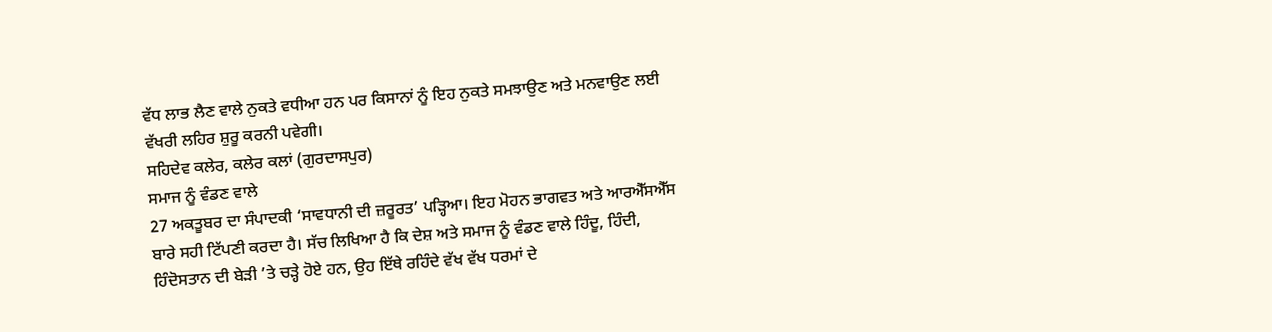ਵੱਧ ਲਾਭ ਲੈਣ ਵਾਲੇ ਨੁਕਤੇ ਵਧੀਆ ਹਨ ਪਰ ਕਿਸਾਨਾਂ ਨੂੰ ਇਹ ਨੁਕਤੇ ਸਮਝਾਉਣ ਅਤੇ ਮਨਵਾਉਣ ਲਈ ਵੱਖਰੀ ਲਹਿਰ ਸ਼ੁਰੂ ਕਰਨੀ ਪਵੇਗੀ।
ਸਹਿਦੇਵ ਕਲੇਰ, ਕਲੇਰ ਕਲਾਂ (ਗੁਰਦਾਸਪੁਰ)
ਸਮਾਜ ਨੂੰ ਵੰਡਣ ਵਾਲੇ
27 ਅਕਤੂਬਰ ਦਾ ਸੰਪਾਦਕੀ ‘ਸਾਵਧਾਨੀ ਦੀ ਜ਼ਰੂਰਤ’ ਪੜ੍ਹਿਆ। ਇਹ ਮੋਹਨ ਭਾਗਵਤ ਅਤੇ ਆਰਐੱਸਐੱਸ ਬਾਰੇ ਸਹੀ ਟਿੱਪਣੀ ਕਰਦਾ ਹੈ। ਸੱਚ ਲਿਖਿਆ ਹੈ ਕਿ ਦੇਸ਼ ਅਤੇ ਸਮਾਜ ਨੂੰ ਵੰਡਣ ਵਾਲੇ ਹਿੰਦੂ, ਹਿੰਦੀ, ਹਿੰਦੋਸਤਾਨ ਦੀ ਬੇੜੀ ’ਤੇ ਚੜ੍ਹੇ ਹੋਏ ਹਨ, ਉਹ ਇੱਥੇ ਰਹਿੰਦੇ ਵੱਖ ਵੱਖ ਧਰਮਾਂ ਦੇ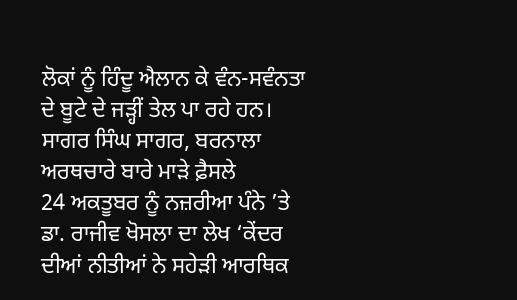ਲੋਕਾਂ ਨੂੰ ਹਿੰਦੂ ਐਲਾਨ ਕੇ ਵੰਨ-ਸਵੰਨਤਾ ਦੇ ਬੂਟੇ ਦੇ ਜੜ੍ਹੀਂ ਤੇਲ ਪਾ ਰਹੇ ਹਨ।
ਸਾਗਰ ਸਿੰਘ ਸਾਗਰ, ਬਰਨਾਲਾ
ਅਰਥਚਾਰੇ ਬਾਰੇ ਮਾੜੇ ਫ਼ੈਸਲੇ
24 ਅਕਤੂਬਰ ਨੂੰ ਨਜ਼ਰੀਆ ਪੰਨੇ ’ਤੇ ਡਾ. ਰਾਜੀਵ ਖੋਸਲਾ ਦਾ ਲੇਖ ‘ਕੇਂਦਰ ਦੀਆਂ ਨੀਤੀਆਂ ਨੇ ਸਹੇੜੀ ਆਰਥਿਕ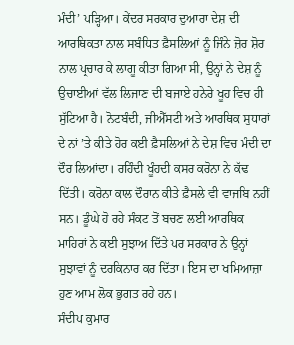ਮੰਦੀ’ ਪੜ੍ਹਿਆ। ਕੇਂਦਰ ਸਰਕਾਰ ਦੁਆਰਾ ਦੇਸ਼ ਦੀ ਆਰਥਿਕਤਾ ਨਾਲ ਸਬੰਧਿਤ ਫ਼ੈਸਲਿਆਂ ਨੂੰ ਜਿੰਨੇ ਜ਼ੋਰ ਸ਼ੋਰ ਨਾਲ ਪ੍ਰਚਾਰ ਕੇ ਲਾਗੂ ਕੀਤਾ ਗਿਆ ਸੀ, ਉਨ੍ਹਾਂ ਨੇ ਦੇਸ਼ ਨੂੰ ਉਚਾਈਆਂ ਵੱਲ ਲਿਜਾਣ ਦੀ ਬਜਾਏ ਹਨੇਰੇ ਖੂਹ ਵਿਚ ਹੀ ਸੁੱਟਿਆ ਹੈ। ਨੋਟਬੰਦੀ, ਜੀਐੱਸਟੀ ਅਤੇ ਆਰਥਿਕ ਸੁਧਾਰਾਂ ਦੇ ਨਾਂ ’ਤੇ ਕੀਤੇ ਹੋਰ ਕਈ ਫ਼ੈਸਲਿਆਂ ਨੇ ਦੇਸ਼ ਵਿਚ ਮੰਦੀ ਦਾ ਦੌਰ ਲਿਆਂਦਾ। ਰਹਿੰਦੀ ਖੂੰਹਦੀ ਕਸਰ ਕਰੋਨਾ ਨੇ ਕੱਢ ਦਿੱਤੀ। ਕਰੋਨਾ ਕਾਲ ਦੌਰਾਨ ਕੀਤੇ ਫ਼ੈਸਲੇ ਵੀ ਵਾਜਬਿ ਨਹੀਂ ਸਨ। ਡੂੰਘੇ ਹੋ ਰਹੇ ਸੰਕਟ ਤੋਂ ਬਚਣ ਲਈ ਆਰਥਿਕ ਮਾਹਿਰਾਂ ਨੇ ਕਈ ਸੁਝਾਅ ਦਿੱਤੇ ਪਰ ਸਰਕਾਰ ਨੇ ਉਨ੍ਹਾਂ ਸੁਝਾਵਾਂ ਨੂੰ ਦਰਕਿਨਾਰ ਕਰ ਦਿੱਤਾ। ਇਸ ਦਾ ਖਮਿਆਜ਼ਾ ਹੁਣ ਆਮ ਲੋਕ ਭੁਗਤ ਰਹੇ ਹਨ।
ਸੰਦੀਪ ਕੁਮਾਰ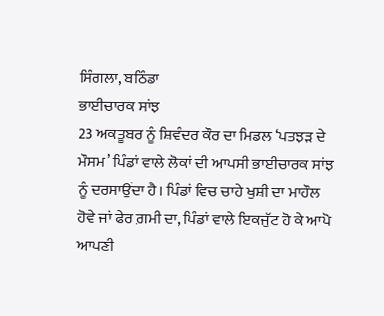ਸਿੰਗਲਾ, ਬਠਿੰਡਾ
ਭਾਈਚਾਰਕ ਸਾਂਝ
23 ਅਕਤੂਬਰ ਨੂੰ ਸ਼ਿਵੰਦਰ ਕੌਰ ਦਾ ਮਿਡਲ ‘ਪਤਝੜ ਦੇ ਮੌਸਮ’ ਪਿੰਡਾਂ ਵਾਲੇ ਲੋਕਾਂ ਦੀ ਆਪਸੀ ਭਾਈਚਾਰਕ ਸਾਂਝ ਨੂੰ ਦਰਸਾਉਂਦਾ ਹੈ। ਪਿੰਡਾਂ ਵਿਚ ਚਾਹੇ ਖੁਸ਼ੀ ਦਾ ਮਾਹੌਲ ਹੋਵੇ ਜਾਂ ਫੇਰ ਗ਼ਮੀ ਦਾ, ਪਿੰਡਾਂ ਵਾਲੇ ਇਕਜੁੱਟ ਹੋ ਕੇ ਆਪੋ ਆਪਣੀ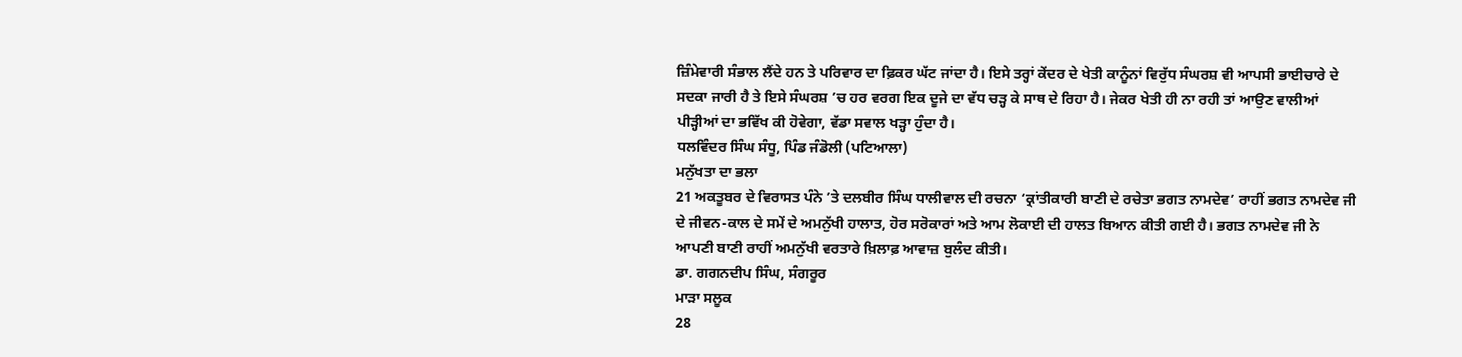ਜ਼ਿੰਮੇਵਾਰੀ ਸੰਭਾਲ ਲੈਂਦੇ ਹਨ ਤੇ ਪਰਿਵਾਰ ਦਾ ਫ਼ਿਕਰ ਘੱਟ ਜਾਂਦਾ ਹੈ। ਇਸੇ ਤਰ੍ਹਾਂ ਕੇਂਦਰ ਦੇ ਖੇਤੀ ਕਾਨੂੰਨਾਂ ਵਿਰੁੱਧ ਸੰਘਰਸ਼ ਵੀ ਆਪਸੀ ਭਾਈਚਾਰੇ ਦੇ ਸਦਕਾ ਜਾਰੀ ਹੈ ਤੇ ਇਸੇ ਸੰਘਰਸ਼ ’ਚ ਹਰ ਵਰਗ ਇਕ ਦੂਜੇ ਦਾ ਵੱਧ ਚੜ੍ਹ ਕੇ ਸਾਥ ਦੇ ਰਿਹਾ ਹੈ। ਜੇਕਰ ਖੇਤੀ ਹੀ ਨਾ ਰਹੀ ਤਾਂ ਆਉਣ ਵਾਲੀਆਂ ਪੀੜ੍ਹੀਆਂ ਦਾ ਭਵਿੱਖ ਕੀ ਹੋਵੇਗਾ, ਵੱਡਾ ਸਵਾਲ ਖੜ੍ਹਾ ਹੁੰਦਾ ਹੈ।
ਧਲਵਿੰਦਰ ਸਿੰਘ ਸੰਧੂ, ਪਿੰਡ ਜੰਡੋਲੀ (ਪਟਿਆਲਾ)
ਮਨੁੱਖਤਾ ਦਾ ਭਲਾ
21 ਅਕਤੂਬਰ ਦੇ ਵਿਰਾਸਤ ਪੰਨੇ ’ਤੇ ਦਲਬੀਰ ਸਿੰਘ ਧਾਲੀਵਾਲ ਦੀ ਰਚਨਾ ‘ਕ੍ਰਾਂਤੀਕਾਰੀ ਬਾਣੀ ਦੇ ਰਚੇਤਾ ਭਗਤ ਨਾਮਦੇਵ’ ਰਾਹੀਂ ਭਗਤ ਨਾਮਦੇਵ ਜੀ ਦੇ ਜੀਵਨ-ਕਾਲ ਦੇ ਸਮੇਂ ਦੇ ਅਮਨੁੱਖੀ ਹਾਲਾਤ, ਹੋਰ ਸਰੋਕਾਰਾਂ ਅਤੇ ਆਮ ਲੋਕਾਈ ਦੀ ਹਾਲਤ ਬਿਆਨ ਕੀਤੀ ਗਈ ਹੈ। ਭਗਤ ਨਾਮਦੇਵ ਜੀ ਨੇ ਆਪਣੀ ਬਾਣੀ ਰਾਹੀਂ ਅਮਨੁੱਖੀ ਵਰਤਾਰੇ ਖ਼ਿਲਾਫ਼ ਆਵਾਜ਼ ਬੁਲੰਦ ਕੀਤੀ।
ਡਾ. ਗਗਨਦੀਪ ਸਿੰਘ, ਸੰਗਰੂਰ
ਮਾੜਾ ਸਲੂਕ
28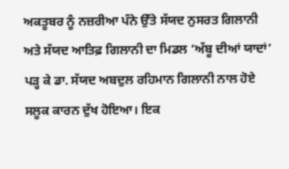ਅਕਤੂਬਰ ਨੂੰ ਨਜ਼ਰੀਆ ਪੰਨੇ ਉੱਤੇ ਸੱਯਦ ਨੁਸਰਤ ਗਿਲਾਨੀ ਅਤੇ ਸੱਯਦ ਆਤਿਫ਼ ਗਿਲਾਨੀ ਦਾ ਮਿਡਲ ‘ਅੱਬੂ ਦੀਆਂ ਯਾਦਾਂ’ ਪੜ੍ਹ ਕੇ ਡਾ. ਸੱਯਦ ਅਬਦੁਲ ਰਹਿਮਾਨ ਗਿਲਾਨੀ ਨਾਲ ਹੋਏ ਸਲੂਕ ਕਾਰਨ ਦੁੱਖ ਹੋਇਆ। ਇਕ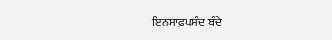ਇਨਸਾਫ਼ਪਸੰਦ ਬੰਦੇ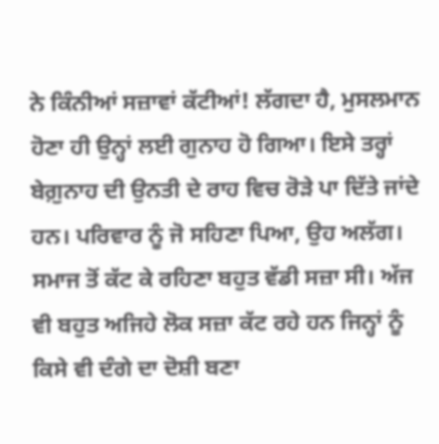ਨੇ ਕਿੰਨੀਆਂ ਸਜ਼ਾਵਾਂ ਕੱਟੀਆਂ! ਲੱਗਦਾ ਹੈ, ਮੁਸਲਮਾਨ ਹੋਣਾ ਹੀ ਉਨ੍ਹਾਂ ਲਈ ਗੁਨਾਹ ਹੋ ਗਿਆ। ਇਸੇ ਤਰ੍ਹਾਂ ਬੇਗ਼ੁਨਾਹ ਦੀ ਉਨਤੀ ਦੇ ਰਾਹ ਵਿਚ ਰੋੜੇ ਪਾ ਦਿੱਤੇ ਜਾਂਦੇ ਹਨ। ਪਰਿਵਾਰ ਨੂੰ ਜੋ ਸਹਿਣਾ ਪਿਆ, ਉਹ ਅਲੱਗ। ਸਮਾਜ ਤੋਂ ਕੱਟ ਕੇ ਰਹਿਣਾ ਬਹੁਤ ਵੱਡੀ ਸਜ਼ਾ ਸੀ। ਅੱਜ ਵੀ ਬਹੁਤ ਅਜਿਹੇ ਲੋਕ ਸਜ਼ਾ ਕੱਟ ਰਹੇ ਹਨ ਜਿਨ੍ਹਾਂ ਨੂੰ ਕਿਸੇ ਵੀ ਦੰਗੇ ਦਾ ਦੋਸ਼ੀ ਬਣਾ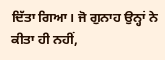ਦਿੱਤਾ ਗਿਆ। ਜੋ ਗੁਨਾਹ ਉਨ੍ਹਾਂ ਨੇ ਕੀਤਾ ਹੀ ਨਹੀਂ,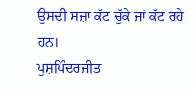ਉਸਦੀ ਸਜ਼ਾ ਕੱਟ ਚੁੱਕੇ ਜਾਂ ਕੱਟ ਰਹੇ ਹਨ।
ਪੁਸ਼ਪਿੰਦਰਜੀਤ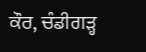ਕੌਰ, ਚੰਡੀਗੜ੍ਹ